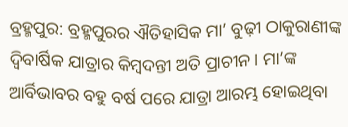ବ୍ରହ୍ମପୁର: ବ୍ରହ୍ମପୁରର ଐତିହାସିକ ମା’ ବୁଢ଼ୀ ଠାକୁରାଣୀଙ୍କ ଦ୍ବିବାର୍ଷିକ ଯାତ୍ରାର କିମ୍ବଦନ୍ତୀ ଅତି ପ୍ରାଚୀନ। ମା’ଙ୍କ ଆର୍ବିଭାବର ବହୁ ବର୍ଷ ପରେ ଯାତ୍ରା ଆରମ୍ଭ ହୋଇଥିବା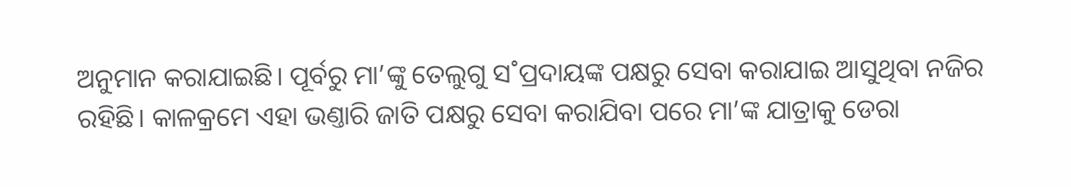ଅନୁମାନ କରାଯାଇଛି। ପୂର୍ବରୁ ମା’ଙ୍କୁ ତେଲୁଗୁ ସ˚ପ୍ରଦାୟଙ୍କ ପକ୍ଷରୁ ସେବା କରାଯାଇ ଆସୁଥିବା ନଜିର ରହିଛି। କାଳକ୍ରମେ ଏହା ଭଣ୍ତାରି ଜାତି ପକ୍ଷରୁ ସେବା କରାଯିବା ପରେ ମା’ଙ୍କ ଯାତ୍ରାକୁ ଡେରା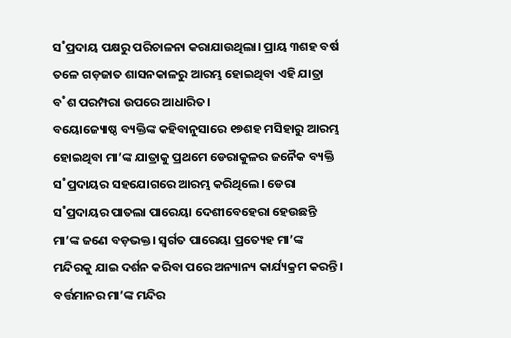ସ˚ପ୍ରଦାୟ ପକ୍ଷରୁ ପରିଚାଳନା କରାଯାଉଥିଲା। ପ୍ରାୟ ୩ଶହ ବର୍ଷ ତଳେ ଗଡ଼ଜାତ ଶାସନକାଳରୁ ଆରମ୍ଭ ହୋଇଥିବା ଏହି ଯାତ୍ରା ବ˚ଶ ପରମ୍ପରା ଉପରେ ଆଧାରିତ।
ବୟୋଜ୍ୟୋଷ୍ଠ ବ୍ୟକ୍ତିଙ୍କ କହିବାନୁସାରେ ୧୭ଶହ ମସିହାରୁ ଆରମ୍ଭ ହୋଇଥିବା ମା’ଙ୍କ ଯାତ୍ରାକୁ ପ୍ରଥମେ ଡେରାକୁଳର ଜନୈକ ବ୍ୟକ୍ତି ସ˚ପ୍ରଦାୟର ସହଯୋଗରେ ଆରମ୍ଭ କରିଥିଲେ। ଡେରା ସ˚ପ୍ରଦାୟର ପାତଲା ପାରେୟା ଦେଶୀବେହେରା ହେଉଛନ୍ତି ମା’ଙ୍କ ଜଣେ ବଡ଼ଭକ୍ତ। ସ୍ବର୍ଗତ ପାରେୟା ପ୍ରତ୍ୟେହ ମା’ଙ୍କ ମନ୍ଦିରକୁ ଯାଇ ଦର୍ଶନ କରିବା ପରେ ଅନ୍ୟାନ୍ୟ କାର୍ଯ୍ୟକ୍ରମ କରନ୍ତି। ବର୍ତ୍ତମାନର ମା’ଙ୍କ ମନ୍ଦିର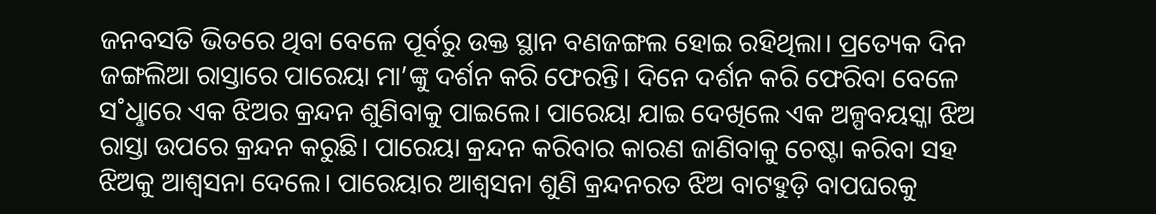ଜନବସତି ଭିତରେ ଥିବା ବେଳେ ପୂର୍ବରୁ ଉକ୍ତ ସ୍ଥାନ ବଣଜଙ୍ଗଲ ହୋଇ ରହିଥିଲା। ପ୍ରତ୍ୟେକ ଦିନ ଜଙ୍ଗଲିଆ ରାସ୍ତାରେ ପାରେୟା ମା’ଙ୍କୁ ଦର୍ଶନ କରି ଫେରନ୍ତି। ଦିନେ ଦର୍ଶନ କରି ଫେରିବା ବେଳେ ସ˚ଧୢାରେ ଏକ ଝିଅର କ୍ରନ୍ଦନ ଶୁଣିବାକୁ ପାଇଲେ। ପାରେୟା ଯାଇ ଦେଖିଲେ ଏକ ଅଳ୍ପବୟସ୍କା ଝିଅ ରାସ୍ତା ଉପରେ କ୍ରନ୍ଦନ କରୁଛି। ପାରେୟା କ୍ରନ୍ଦନ କରିବାର କାରଣ ଜାଣିବାକୁ ଚେଷ୍ଟା କରିବା ସହ ଝିଅକୁ ଆଶ୍ବସନା ଦେଲେ। ପାରେୟାର ଆଶ୍ବସନା ଶୁଣି କ୍ରନ୍ଦନରତ ଝିଅ ବାଟହୁଡ଼ି ବାପଘରକୁ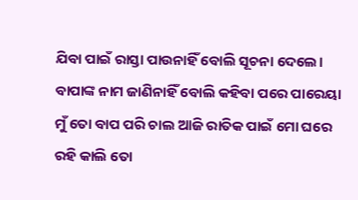ଯିବା ପାଇଁ ରାସ୍ତା ପାଉନାହିଁ ବୋଲି ସୂଚନା ଦେଲେ। ବାପାଙ୍କ ନାମ ଜାଣିନାହିଁ ବୋଲି କହିବା ପରେ ପାରେୟା ମୁଁ ତୋ ବାପ ପରି ଚାଲ ଆଜି ରାତିକ ପାଇଁ ମୋ ଘରେ ରହି କାଲି ତୋ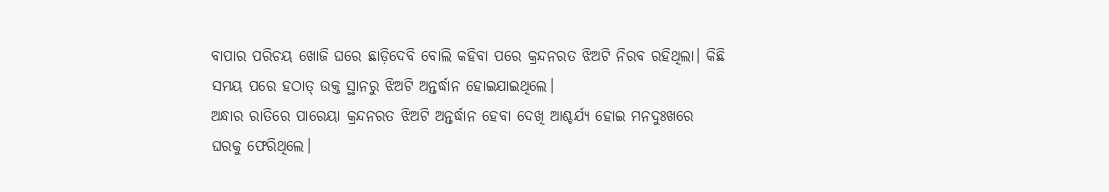ବାପାର ପରିଚୟ ଖୋଜି ଘରେ ଛାଡ଼ିଦେବି ବୋଲି କହିବା ପରେ କ୍ରନ୍ଦନରତ ଝିଅଟି ନିରବ ରହିଥିଲା। କିଛି ସମୟ ପରେ ହଠାତ୍ ଉକ୍ତ ସ୍ଥାନରୁ ଝିଅଟି ଅନ୍ତର୍ଦ୍ଧାନ ହୋଇଯାଇଥିଲେ।
ଅନ୍ଧାର ରାତିରେ ପାରେୟା କ୍ରନ୍ଦନରତ ଝିଅଟି ଅନ୍ତର୍ଦ୍ଧାନ ହେବା ଦେଖି ଆଶ୍ଚର୍ଯ୍ୟ ହୋଇ ମନଦୁଃଖରେ ଘରକୁ ଫେରିଥିଲେ।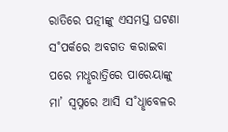ରାତିରେ ପତ୍ନୀଙ୍କୁ ଏସମସ୍ତ ଘଟଣା ସ˚ପର୍କରେ ଅବଗତ କରାଇବା ପରେ ମଧୢରାତ୍ରିରେ ପାରେୟାଙ୍କୁ ମା’ ସ୍ବପ୍ନରେ ଆସି ସ˚ଧୢାବେଳର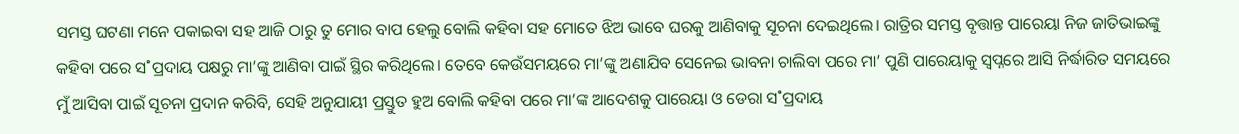ସମସ୍ତ ଘଟଣା ମନେ ପକାଇବା ସହ ଆଜି ଠାରୁ ତୁ ମୋର ବାପ ହେଲୁ ବୋଲି କହିବା ସହ ମୋତେ ଝିଅ ଭାବେ ଘରକୁ ଆଣିବାକୁ ସୂଚନା ଦେଇଥିଲେ। ରାତ୍ରିର ସମସ୍ତ ବୃତ୍ତାନ୍ତ ପାରେୟା ନିଜ ଜାତିଭାଇଙ୍କୁ କହିବା ପରେ ସ˚ପ୍ରଦାୟ ପକ୍ଷରୁ ମା’ଙ୍କୁ ଆଣିବା ପାଇଁ ସ୍ଥିର କରିଥିଲେ। ତେବେ କେଉଁସମୟରେ ମା’ଙ୍କୁ ଅଣାଯିବ ସେନେଇ ଭାବନା ଚାଲିବା ପରେ ମା’ ପୁଣି ପାରେୟାକୁ ସ୍ବପ୍ନରେ ଆସି ନିର୍ଦ୍ଧାରିତ ସମୟରେ ମୁଁ ଆସିବା ପାଇଁ ସୂଚନା ପ୍ରଦାନ କରିବି, ସେହି ଅନୁଯାୟୀ ପ୍ରସ୍ତୁତ ହୁଅ ବୋଲି କହିବା ପରେ ମା’ଙ୍କ ଆଦେଶକୁ ପାରେୟା ଓ ଡେରା ସ˚ପ୍ରଦାୟ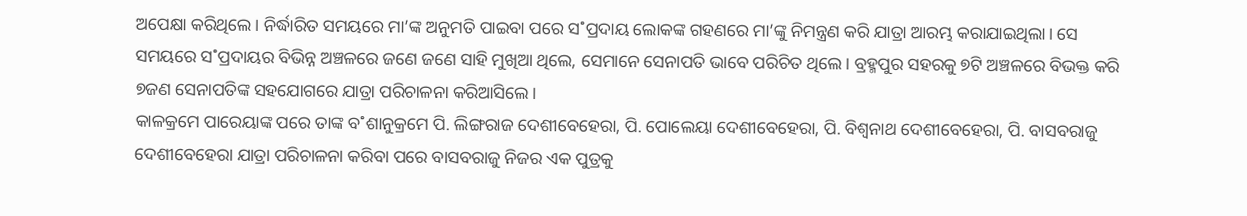ଅପେକ୍ଷା କରିଥିଲେ। ନିର୍ଦ୍ଧାରିତ ସମୟରେ ମା’ଙ୍କ ଅନୁମତି ପାଇବା ପରେ ସ˚ପ୍ରଦାୟ ଲୋକଙ୍କ ଗହଣରେ ମା’ଙ୍କୁ ନିମନ୍ତ୍ରଣ କରି ଯାତ୍ରା ଆରମ୍ଭ କରାଯାଇଥିଲା। ସେ ସମୟରେ ସ˚ପ୍ରଦାୟର ବିଭିନ୍ନ ଅଞ୍ଚଳରେ ଜଣେ ଜଣେ ସାହି ମୁଖିଆ ଥିଲେ, ସେମାନେ ସେନାପତି ଭାବେ ପରିଚିତ ଥିଲେ। ବ୍ରହ୍ମପୁର ସହରକୁ ୭ଟି ଅଞ୍ଚଳରେ ବିଭକ୍ତ କରି ୭ଜଣ ସେନାପତିଙ୍କ ସହଯୋଗରେ ଯାତ୍ରା ପରିଚାଳନା କରିଆସିଲେ।
କାଳକ୍ରମେ ପାରେୟାଙ୍କ ପରେ ତାଙ୍କ ବ˚ଶାନୁକ୍ରମେ ପି. ଲିଙ୍ଗରାଜ ଦେଶୀବେହେରା, ପି. ପୋଲେୟା ଦେଶୀବେହେରା, ପି. ବିଶ୍ବନାଥ ଦେଶୀବେହେରା, ପି. ବାସବରାଜୁ ଦେଶୀବେହେରା ଯାତ୍ରା ପରିଚାଳନା କରିବା ପରେ ବାସବରାଜୁ ନିଜର ଏକ ପୁତ୍ରକୁ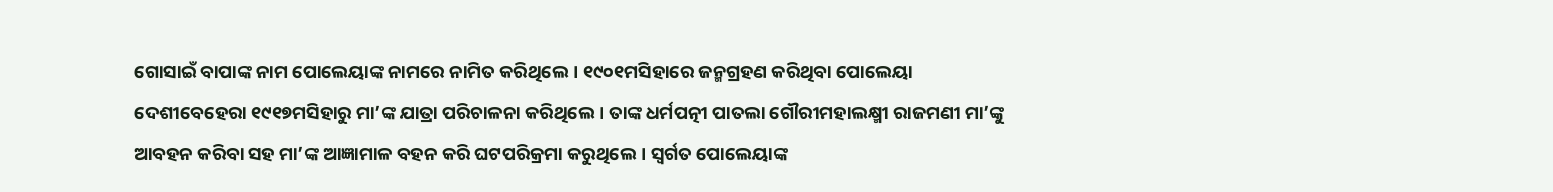ଗୋସାଇଁ ବାପାଙ୍କ ନାମ ପୋଲେୟାଙ୍କ ନାମରେ ନାମିତ କରିଥିଲେ। ୧୯୦୧ମସିହାରେ ଜନ୍ମଗ୍ରହଣ କରିଥିବା ପୋଲେୟା ଦେଶୀବେହେରା ୧୯୧୭ମସିହାରୁ ମା’ଙ୍କ ଯାତ୍ରା ପରିଚାଳନା କରିଥିଲେ। ତାଙ୍କ ଧର୍ମପତ୍ନୀ ପାତଲା ଗୌରୀମହାଲକ୍ଷ୍ମୀ ରାଜମଣୀ ମା’ଙ୍କୁ ଆବହନ କରିବା ସହ ମା’ଙ୍କ ଆଜ୍ଞାମାଳ ବହନ କରି ଘଟପରିକ୍ରମା କରୁଥିଲେ। ସ୍ବର୍ଗତ ପୋଲେୟାଙ୍କ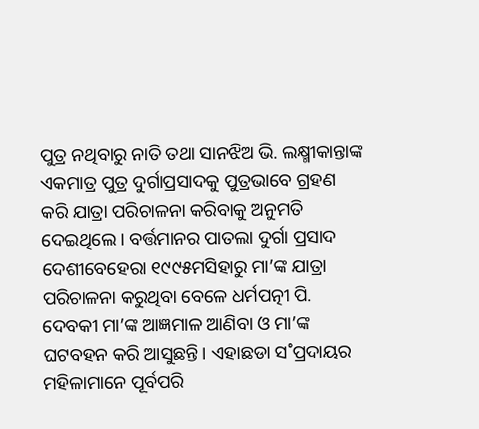ପୁତ୍ର ନଥିବାରୁ ନାତି ତଥା ସାନଝିଅ ଭି. ଲକ୍ଷ୍ମୀକାନ୍ତାଙ୍କ ଏକମାତ୍ର ପୁତ୍ର ଦୁର୍ଗାପ୍ରସାଦକୁ ପୁତ୍ରଭାବେ ଗ୍ରହଣ କରି ଯାତ୍ରା ପରିଚାଳନା କରିବାକୁ ଅନୁମତି ଦେଇଥିଲେ। ବର୍ତ୍ତମାନର ପାତଲା ଦୁର୍ଗା ପ୍ରସାଦ ଦେଶୀବେହେରା ୧୯୯୫ମସିହାରୁ ମା’ଙ୍କ ଯାତ୍ରା ପରିଚାଳନା କରୁଥିବା ବେଳେ ଧର୍ମପତ୍ନୀ ପି. ଦେବକୀ ମା’ଙ୍କ ଆଜ୍ଞମାଳ ଆଣିବା ଓ ମା’ଙ୍କ ଘଟବହନ କରି ଆସୁଛନ୍ତି। ଏହାଛଡା ସ˚ପ୍ରଦାୟର ମହିଳାମାନେ ପୂର୍ବପରି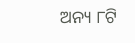ଅନ୍ୟ ୮ଟି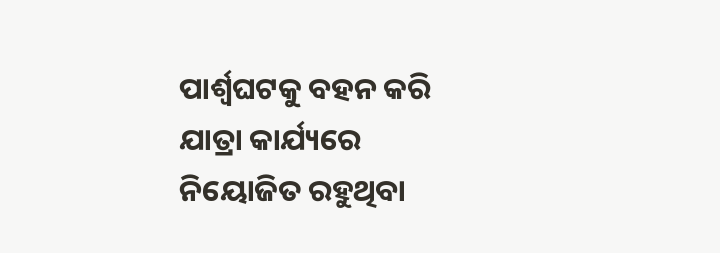ପାର୍ଶ୍ବଘଟକୁ ବହନ କରି ଯାତ୍ରା କାର୍ଯ୍ୟରେ ନିୟୋଜିତ ରହୁଥିବା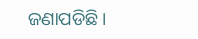ଜଣାପଡିଛି।